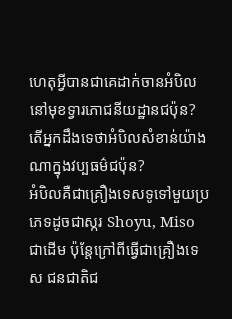ហេតុអ្វីបានជាគេដាក់ចានអំបិលនៅមុខទ្វារភោជនីយដ្ឋានជប៉ុន?
តើអ្នកដឹងទេថាអំបិលសំខាន់យ៉ាងណាក្នុងវប្បធម៌ជប៉ុន?
អំបិលគឺជាគ្រឿងទេសទូទៅមួយប្រភេទដូចជាស្ករ Shoyu, Miso ជាដើម ប៉ុន្តែក្រៅពីធ្វើជាគ្រឿងទេស ជនជាតិជ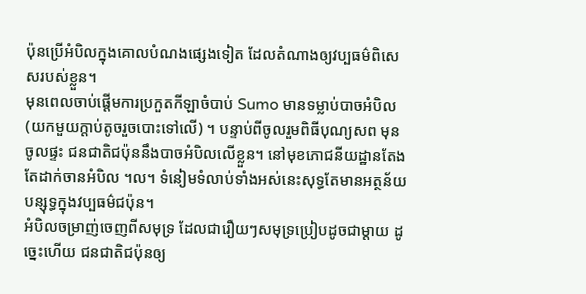ប៉ុនប្រើអំបិលក្នុងគោលបំណងផ្សេងទៀត ដែលតំណាងឲ្យវប្បធម៌ពិសេសរបស់ខ្លួន។
មុនពេលចាប់ផ្តើមការប្រកួតកីឡាចំបាប់ Sumo មានទម្លាប់បាចអំបិល (យកមួយក្តាប់តូចរួចបោះទៅលើ) ។ បន្ទាប់ពីចូលរួមពិធីបុណ្យសព មុនចូលផ្ទះ ជនជាតិជប៉ុននឹងបាចអំបិលលើខ្លួន។ នៅមុខភោជនីយដ្ឋានតែងតែដាក់ចានអំបិល ។ល។ ទំនៀមទំលាប់ទាំងអស់នេះសុទ្ធតែមានអត្ថន័យបន្សុទ្ធក្នុងវប្បធម៌ជប៉ុន។
អំបិលចម្រាញ់ចេញពីសមុទ្រ ដែលជារឿយៗសមុទ្រប្រៀបដូចជាម្តាយ ដូច្នេះហើយ ជនជាតិជប៉ុនឲ្យ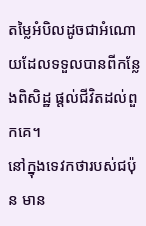តម្លៃអំបិលដូចជាអំណោយដែលទទួលបានពីកន្លែងពិសិដ្ឋ ផ្តល់ជីវិតដល់ពួកគេ។
នៅក្នុងទេវកថារបស់ជប៉ុន មាន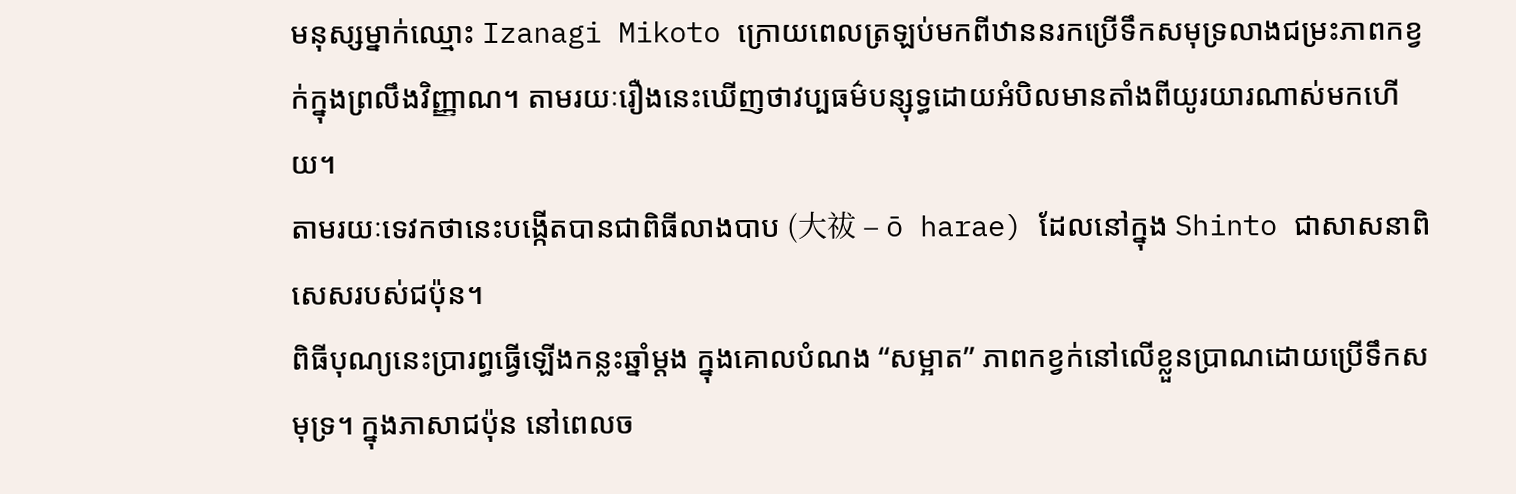មនុស្សម្នាក់ឈ្មោះ Izanagi Mikoto ក្រោយពេលត្រឡប់មកពីឋាននរកប្រើទឹកសមុទ្រលាងជម្រះភាពកខ្វក់ក្នុងព្រលឹងវិញ្ញាណ។ តាមរយៈរឿងនេះឃើញថាវប្បធម៌បន្សុទ្ធដោយអំបិលមានតាំងពីយូរយារណាស់មកហើយ។
តាមរយៈទេវកថានេះបង្កើតបានជាពិធីលាងបាប (大祓 – ō harae) ដែលនៅក្នុង Shinto ជាសាសនាពិសេសរបស់ជប៉ុន។
ពិធីបុណ្យនេះប្រារព្ធធ្វើឡើងកន្លះឆ្នាំម្តង ក្នុងគោលបំណង “សម្អាត” ភាពកខ្វក់នៅលើខ្លួនប្រាណដោយប្រើទឹកសមុទ្រ។ ក្នុងភាសាជប៉ុន នៅពេលច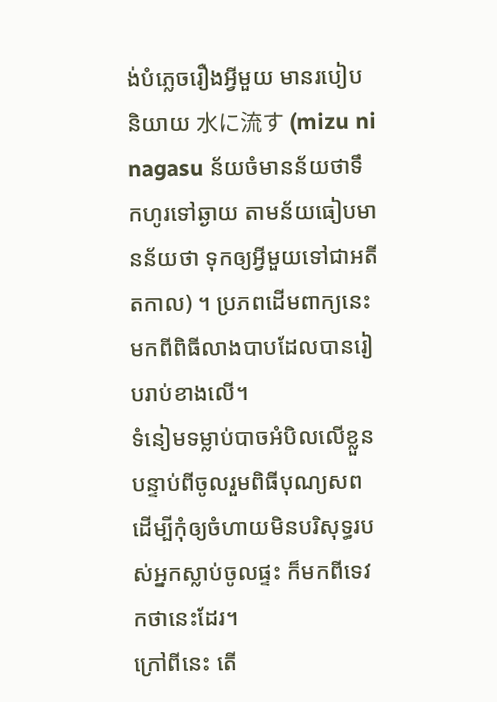ង់បំភ្លេចរឿងអ្វីមួយ មានរបៀបនិយាយ 水に流す (mizu ni nagasu ន័យចំមានន័យថាទឹកហូរទៅឆ្ងាយ តាមន័យធៀបមានន័យថា ទុកឲ្យអ្វីមួយទៅជាអតីតកាល) ។ ប្រភពដើមពាក្យនេះមកពីពិធីលាងបាបដែលបានរៀបរាប់ខាងលើ។
ទំនៀមទម្លាប់បាចអំបិលលើខ្លួនបន្ទាប់ពីចូលរួមពិធីបុណ្យសព ដើម្បីកុំឲ្យចំហាយមិនបរិសុទ្ធរបស់អ្នកស្លាប់ចូលផ្ទះ ក៏មកពីទេវកថានេះដែរ។
ក្រៅពីនេះ តើ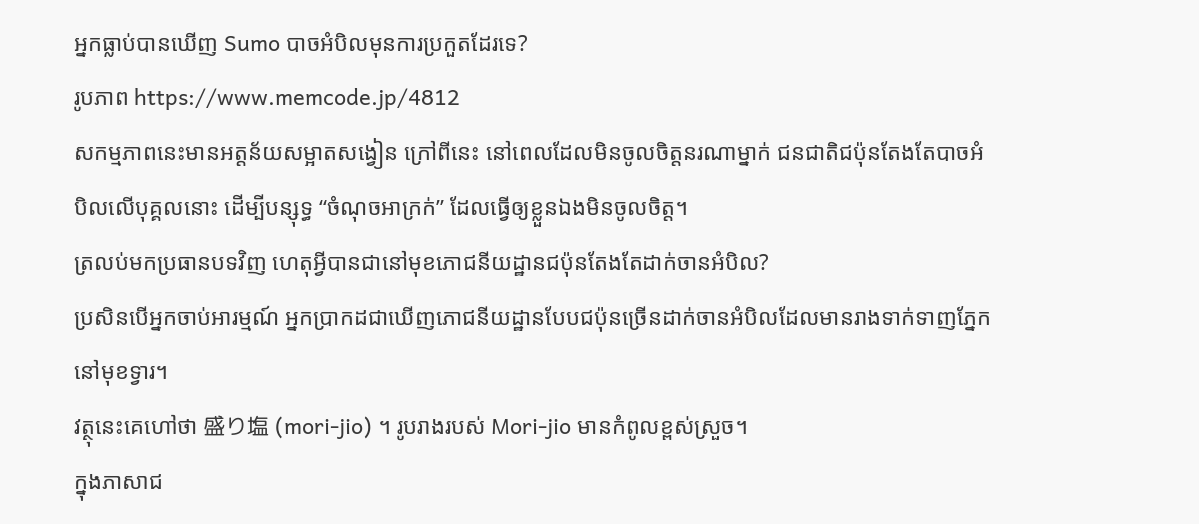អ្នកធ្លាប់បានឃើញ Sumo បាចអំបិលមុនការប្រកួតដែរទេ?
រូបភាព https://www.memcode.jp/4812
សកម្មភាពនេះមានអត្តន័យសម្អាតសង្វៀន ក្រៅពីនេះ នៅពេលដែលមិនចូលចិត្តនរណាម្នាក់ ជនជាតិជប៉ុនតែងតែបាចអំបិលលើបុគ្គលនោះ ដើម្បីបន្សុទ្ធ “ចំណុចអាក្រក់” ដែលធ្វើឲ្យខ្លួនឯងមិនចូលចិត្ត។
ត្រលប់មកប្រធានបទវិញ ហេតុអ្វីបានជានៅមុខភោជនីយដ្ឋានជប៉ុនតែងតែដាក់ចានអំបិល?
ប្រសិនបើអ្នកចាប់អារម្មណ៍ អ្នកប្រាកដជាឃើញភោជនីយដ្ឋានបែបជប៉ុនច្រើនដាក់ចានអំបិលដែលមានរាងទាក់ទាញភ្នែកនៅមុខទ្វារ។
វត្ថុនេះគេហៅថា 盛り塩 (mori-jio) ។ រូបរាងរបស់ Mori-jio មានកំពូលខ្ពស់ស្រួច។
ក្នុងភាសាជ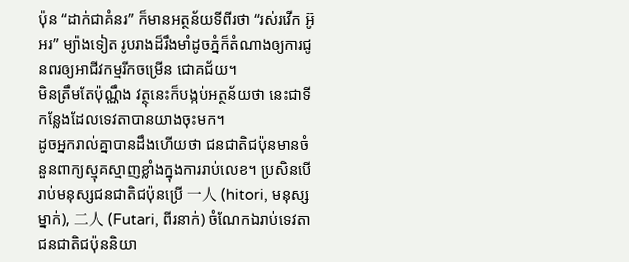ប៉ុន “ដាក់ជាគំនរ” ក៏មានអត្ថន័យទីពីរថា “រស់រវើក អ៊ូអរ” ម្យ៉ាងទៀត រូបរាងដ៏រឹងមាំដូចភ្នំក៏តំណាងឲ្យការជូនពរឲ្យអាជីវកម្មរីកចម្រើន ជោគជ័យ។
មិនត្រឹមតែប៉ុណ្ណឹង វត្ថុនេះក៏បង្កប់អត្ថន័យថា នេះជាទីកន្លែងដែលទេវតាបានយាងចុះមក។
ដូចអ្នករាល់គ្នាបានដឹងហើយថា ជនជាតិជប៉ុនមានចំនួនពាក្យស្មុគស្មាញខ្លាំងក្នុងការរាប់លេខ។ ប្រសិនបើរាប់មនុស្សជនជាតិជប៉ុនប្រើ 一人 (hitori, មនុស្សម្នាក់), 二人 (Futari, ពីរនាក់) ចំណែកឯរាប់ទេវតាជនជាតិជប៉ុននិយា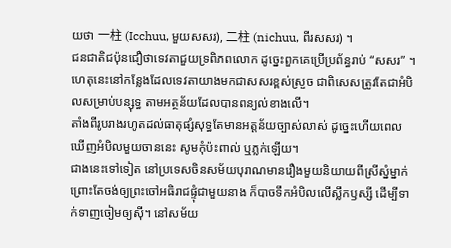យថា 一柱 (Icchuu, មួយសសរ), 二柱 (nichuu, ពីរសសរ) ។
ជនជាតិជប៉ុនជឿថាទេវតាជួយទ្រពិភពលោក ដូច្នេះពួកគេប្រើប្រព័ន្ធរាប់ “សសរ” ។ ហេតុនេះនៅកន្លែងដែលទេវតាយាងមកជាសសរខ្ពស់ស្រួច ជាពិសេសត្រូវតែជាអំបិលសម្រាប់បន្សុទ្ធ តាមអត្ថន័យដែលបានពន្យល់ខាងលើ។
តាំងពីរូបរាងរហូតដល់ធាតុផ្សំសុទ្ធតែមានអត្តន័យច្បាស់លាស់ ដូច្នេះហើយពេលឃើញអំបិលមួយចាននេះ សូមកុំប៉ះពាល់ ឬភ្លក់ឡើយ។
ជាងនេះទៅទៀត នៅប្រទេសចិនសម័យបុរាណមានរឿងមួយនិយាយពីស្រីស្នំម្នាក់ ព្រោះតែចង់ឲ្យព្រះចៅអធិរាជផ្ទុំជាមួយនាង ក៏បាចទឹកអំបិលលើស្លឹកឫស្សី ដើម្បីទាក់ទាញចៀមឲ្យស៊ី។ នៅសម័យ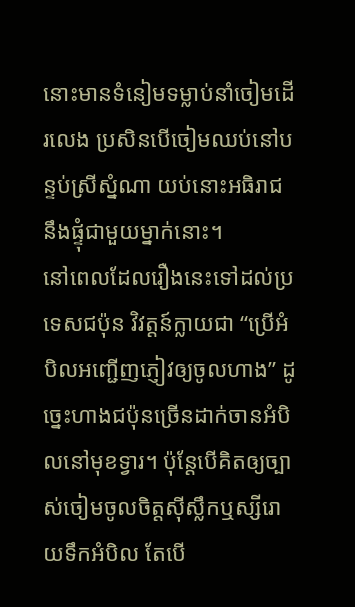នោះមានទំនៀមទម្លាប់នាំចៀមដើរលេង ប្រសិនបើចៀមឈប់នៅបន្ទប់ស្រីស្នំណា យប់នោះអធិរាជនឹងផ្ទុំជាមួយម្នាក់នោះ។
នៅពេលដែលរឿងនេះទៅដល់ប្រទេសជប៉ុន វិវត្តន៍ក្លាយជា “ប្រើអំបិលអញ្ជើញភ្ញៀវឲ្យចូលហាង” ដូច្នេះហាងជប៉ុនច្រើនដាក់ចានអំបិលនៅមុខទ្វារ។ ប៉ុន្តែបើគិតឲ្យច្បាស់ចៀមចូលចិត្តស៊ីស្លឹកឬស្សីរោយទឹកអំបិល តែបើ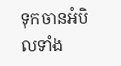ទុកចានអំបិលទាំង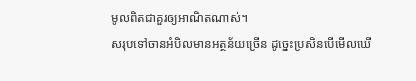មូលពិតជាគួរឲ្យអាណិតណាស់។
សរុបទៅចានអំបិលមានអត្ថន័យច្រើន ដូច្នេះប្រសិនបើមើលឃើ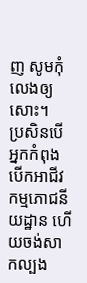ញ សូមកុំលេងឲ្យសោះ។
ប្រសិនបើអ្នកកំពុងបើកអាជីវកម្មភោជនីយដ្ឋាន ហើយចង់សាកល្បង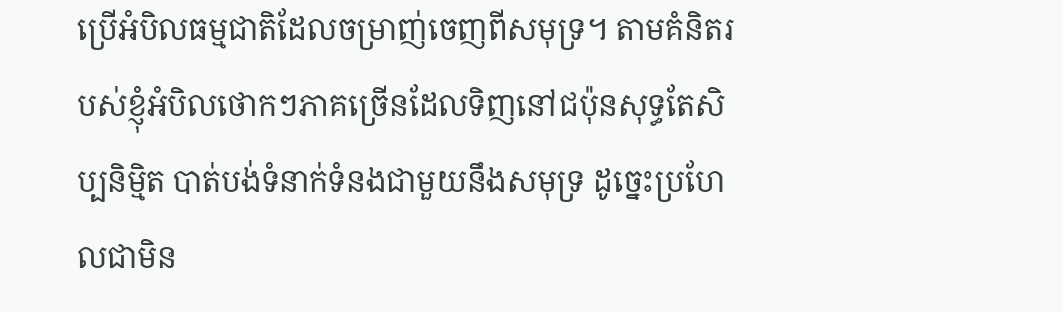ប្រើអំបិលធម្មជាតិដែលចម្រាញ់ចេញពីសមុទ្រ។ តាមគំនិតរបស់ខ្ញុំអំបិលថោកៗភាគច្រើនដែលទិញនៅជប៉ុនសុទ្ធតែសិប្បនិម្មិត បាត់បង់ទំនាក់ទំនងជាមួយនឹងសមុទ្រ ដូច្នេះប្រហែលជាមិន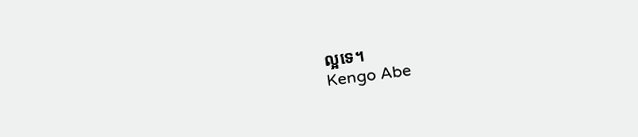ល្អទេ។
Kengo Abe